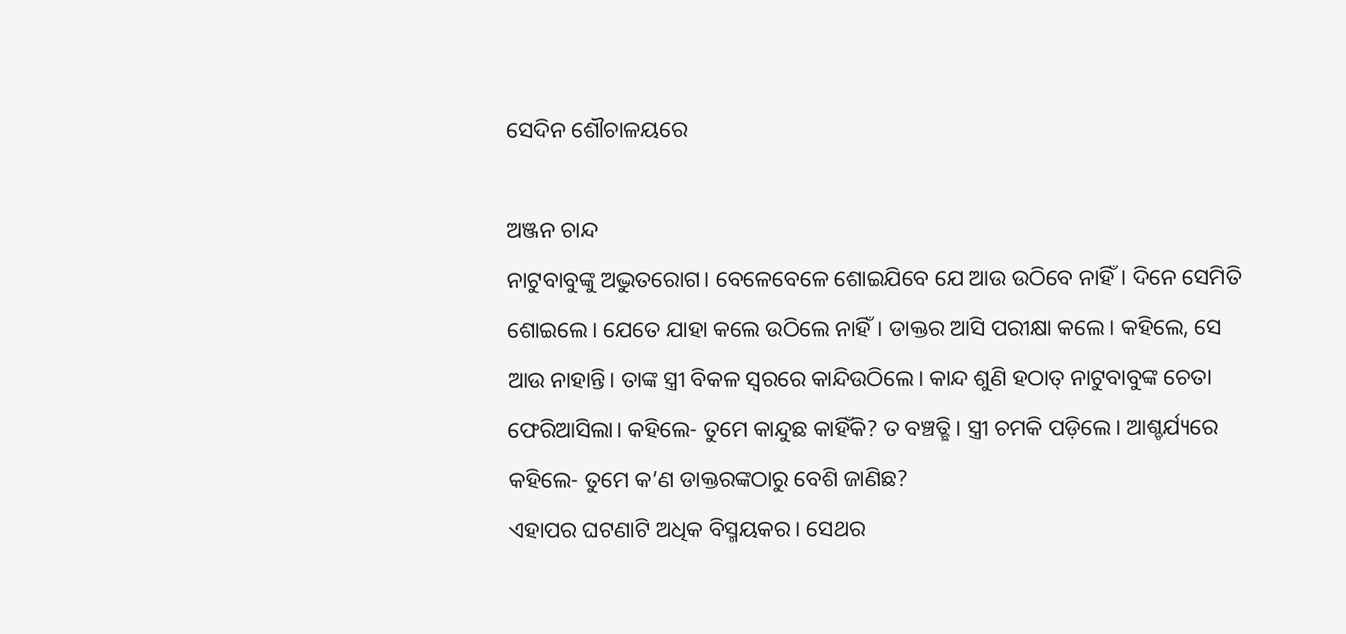ସେଦିନ ଶୌଚାଳୟରେ

ଅଞ୍ଜନ ଚାନ୍ଦ
ନାଟୁବାବୁଙ୍କୁ ଅଦ୍ଭୁତରୋଗ। ବେଳେବେଳେ ଶୋଇଯିବେ ଯେ ଆଉ ଉଠିବେ ନାହିଁ। ଦିନେ ସେମିତି ଶୋଇଲେ। ଯେତେ ଯାହା କଲେ ଉଠିଲେ ନାହିଁ। ଡାକ୍ତର ଆସି ପରୀକ୍ଷା କଲେ। କହିଲେ, ସେ ଆଉ ନାହାନ୍ତି। ତାଙ୍କ ସ୍ତ୍ରୀ ବିକଳ ସ୍ବରରେ କାନ୍ଦିଉଠିଲେ। କାନ୍ଦ ଶୁଣି ହଠାତ୍‌ ନାଟୁବାବୁଙ୍କ ଚେତା ଫେରିଆସିଲା। କହିଲେ- ତୁମେ କାନ୍ଦୁଛ କାହିଁକି? ତ ବଞ୍ଚତ୍ଛି। ସ୍ତ୍ରୀ ଚମକି ପଡ଼ିଲେ। ଆଶ୍ଚର୍ଯ୍ୟରେ କହିଲେ- ତୁମେ କ’ଣ ଡାକ୍ତରଙ୍କଠାରୁ ବେଶି ଜାଣିଛ?
ଏହାପର ଘଟଣାଟି ଅଧିକ ବିସ୍ମୟକର। ସେଥର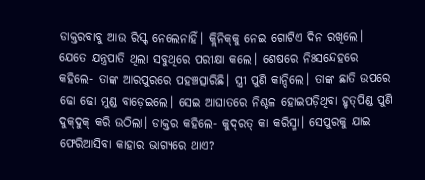ଡାକ୍ତରବାବୁ ଆଉ ରିସ୍କ୍‌ ନେଲେନାହିଁ। କ୍ଲିନିକ୍‌କୁ ନେଇ ଗୋଟିଏ ଦିନ ରଖିଲେ। ଯେତେ ଯନ୍ତ୍ରପାତି ଥିଲା ସବୁଥିରେ ପରୀକ୍ଷା କଲେ। ଶେଷରେ ନିଃସନ୍ଦେହରେ କହିଲେ- ତାଙ୍କ ଆରପୁରରେ ପହଞ୍ଚତ୍ସାରିଛି। ସ୍ତ୍ରୀ ପୁଣି କାନ୍ଦିଲେ। ତାଙ୍କ ଛାତି ଉପରେ ଢୋ ଢୋ ମୁଣ୍ଡ ବାଡ଼େଇଲେ। ସେଇ ଆଘାତରେ ନିଶ୍ଚଳ ହୋଇପଡ଼ିଥିବା ହୃତ୍‌ପିଣ୍ଡ ପୁଣି ଦୁକ୍‌ଦୁକ୍‌ କରି ଉଠିଲା। ଡାକ୍ତର କହିଲେ- କୁଦ୍‌ରତ୍‌ କା କରିସ୍ମା। ସେପୁରକୁ ଯାଇ ଫେରିଆସିବା କାହାର ଭାଗ୍ୟରେ ଥାଏ?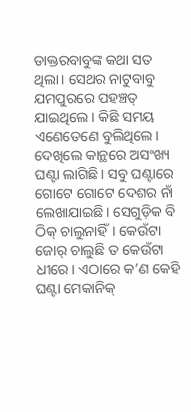ଡାକ୍ତରବାବୁଙ୍କ କଥା ସତ ଥିଲା। ସେଥର ନାଟୁବାବୁ ଯମପୁରରେ ପହଞ୍ଚତ୍ ଯାଇଥିଲେ। କିଛି ସମୟ ଏଣେତେଣେ ବୁଲିଥିଲେ। ଦେଖିଲେ କାନ୍ଥରେ ଅସଂଖ୍ୟ ଘଣ୍ଟା ଲାଗିଛି। ସବୁ ଘଣ୍ଟାରେ ଗୋଟେ ଗୋଟେ ଦେଶର ନାଁ ଲେଖାଯାଇଛି। ସେଗୁଡ଼ିକ ବି ଠିକ୍‌ ଚାଲୁନାହିଁ। କେଉଁଟା ଜୋର୍‌ ଚାଲୁଛି ତ କେଉଁଟା ଧୀରେ। ଏଠାରେ କ’ଣ କେହି ଘଣ୍ଟା ମେକାନିକ୍‌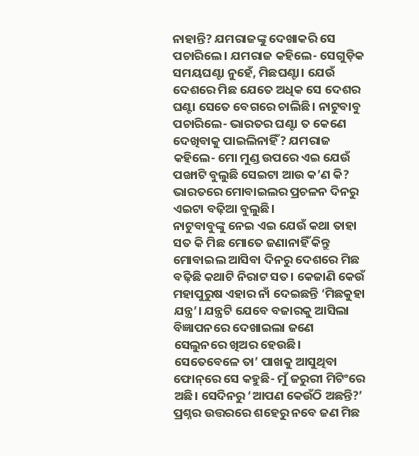ନାହାନ୍ତି? ଯମରାଜଙ୍କୁ ଦେଖାକରି ସେ ପଚାରିଲେ। ଯମରାଜ କହିଲେ- ସେଗୁଡ଼ିକ ସମୟଘଣ୍ଟା ନୁହେଁ, ମିଛଘଣ୍ଟା। ଯେଉଁ ଦେଶରେ ମିଛ ଯେତେ ଅଧିକ ସେ ଦେଶର ଘଣ୍ଟା ସେତେ ବେଗରେ ଚାଲିଛି। ନାଟୁବାବୁ ପଚାରିଲେ- ଭାରତର ଘଣ୍ଟା ତ କେଣେ ଦେଖିବାକୁ ପାଇଲିନାହିଁ? ଯମରାଜ କହିଲେ- ମୋ ମୁଣ୍ଡ ଉପରେ ଏଇ ଯେଉଁ ପଙ୍ଖାଟି ବୁଲୁଛି ସେଇଟା ଆଉ କ’ଣ କି? ଭାରତରେ ମୋବାଇଲର ପ୍ରଚଳନ ଦିନରୁ ଏଇଟା ବଢ଼ିଆ ବୁଲୁଛି।
ନାଟୁବାବୁଙ୍କୁ ନେଇ ଏଇ ଯେଉଁ କଥା ତାହା ସତ କି ମିଛ ମୋତେ ଜଣାନାହିଁ କିନ୍ତୁ ମୋବାଇଲ ଆସିବା ଦିନରୁ ଦେଶରେ ମିଛ ବଢ଼ିଛି କଥାଟି ନିରାଟ ସତ। କେଜାଣି କେଉଁ ମହାପୁରୁଷ ଏହାର ନାଁ ଦେଇଛନ୍ତି ‘ମିଛକୁହା ଯନ୍ତ୍ର’। ଯନ୍ତ୍ରଟି ଯେବେ ବଜାରକୁ ଆସିଲା ବିଜ୍ଞାପନରେ ଦେଖାଇଲା ଜଣେ ସେଲୁନରେ ଖିଅର ହେଉଛି। ସେତେବେଳେ ତା’ ପାଖକୁ ଆସୁଥିବା ଫୋନ୍‌ରେ ସେ କହୁଛି- ମୁଁ ଜରୁରୀ ମିଟିଂରେ ଅଛି। ସେଦିନରୁ ‘ଆପଣ କେଉଁଠି ଅଛନ୍ତି?’ ପ୍ରଶ୍ନର ଉତ୍ତରରେ ଶହେରୁ ନବେ ଜଣ ମିଛ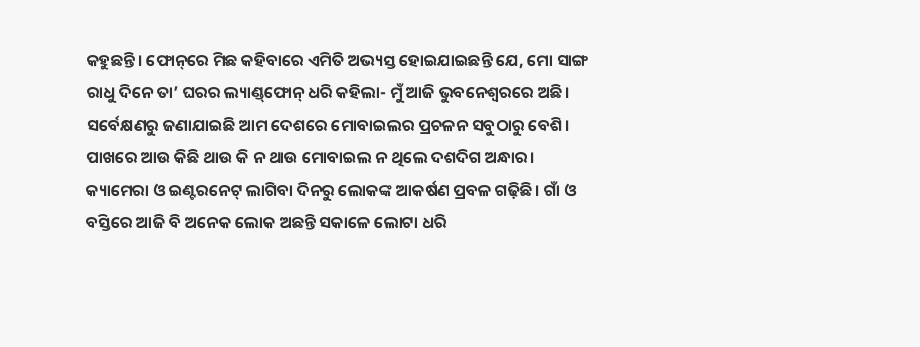କହୁଛନ୍ତି। ଫୋନ୍‌ରେ ମିଛ କହିବାରେ ଏମିତି ଅଭ୍ୟସ୍ତ ହୋଇଯାଇଛନ୍ତି ଯେ, ମୋ ସାଙ୍ଗ ରାଧୁ ଦିନେ ତା’ ଘରର ଲ୍ୟାଣ୍ଡ୍‌ଫୋନ୍‌ ଧରି କହିଲା- ମୁଁ ଆଜି ଭୁବନେଶ୍ୱରରେ ଅଛି।
ସର୍ବେକ୍ଷଣରୁ ଜଣାଯାଇଛି ଆମ ଦେଶରେ ମୋବାଇଲର ପ୍ରଚଳନ ସବୁଠାରୁ ବେଶି। ପାଖରେ ଆଉ କିଛି ଥାଉ କି ନ ଥାଉ ମୋବାଇଲ ନ ଥିଲେ ଦଶଦିଗ ଅନ୍ଧାର। କ୍ୟାମେରା ଓ ଇଣ୍ଟରନେଟ୍‌ ଲାଗିବା ଦିନରୁ ଲୋକଙ୍କ ଆକର୍ଷଣ ପ୍ରବଳ ଗଢ଼ିଛି। ଗାଁ ଓ ବସ୍ତିରେ ଆଜି ବି ଅନେକ ଲୋକ ଅଛନ୍ତି ସକାଳେ ଲୋଟା ଧରି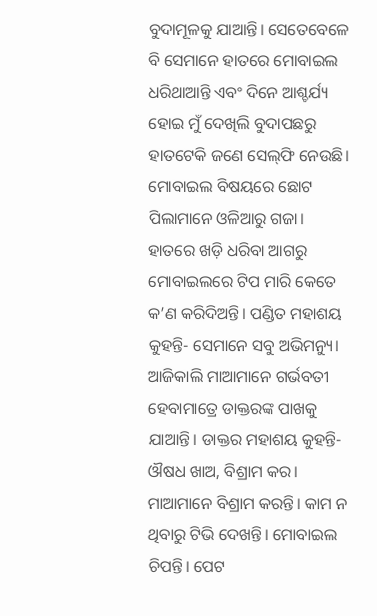ବୁଦାମୂଳକୁ ଯାଆନ୍ତି। ସେତେବେଳେ ବି ସେମାନେ ହାତରେ ମୋବାଇଲ ଧରିଥାଆନ୍ତି ଏବଂ ଦିନେ ଆଶ୍ଚର୍ଯ୍ୟ ହୋଇ ମୁଁ ଦେଖିଲି ବୁଦାପଛରୁ ହାତଟେକି ଜଣେ ସେଲ୍‌ଫି ନେଉଛି।
ମୋବାଇଲ ବିଷୟରେ ଛୋଟ ପିଲାମାନେ ଓଳିଆରୁ ଗଜା। ହାତରେ ଖଡ଼ି ଧରିବା ଆଗରୁ ମୋବାଇଲରେ ଟିପ ମାରି କେତେ କ’ଣ କରିଦିଅନ୍ତି। ପଣ୍ଡିତ ମହାଶୟ କୁହନ୍ତି- ସେମାନେ ସବୁ ଅଭିମନ୍ୟୁ। ଆଜିକାଲି ମାଆମାନେ ଗର୍ଭବତୀ ହେବାମାତ୍ରେ ଡାକ୍ତରଙ୍କ ପାଖକୁ ଯାଆନ୍ତି। ଡାକ୍ତର ମହାଶୟ କୁହନ୍ତି- ଔଷଧ ଖାଅ, ବିଶ୍ରାମ କର। ମାଆମାନେ ବିଶ୍ରାମ କରନ୍ତି। କାମ ନ ଥିବାରୁ ଟିଭି ଦେଖନ୍ତି। ମୋବାଇଲ ଚିପନ୍ତି। ପେଟ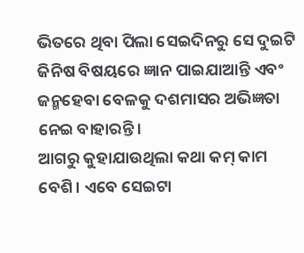ଭିତରେ ଥିବା ପିଲା ସେଇଦିନରୁ ସେ ଦୁଇଟି ଜିନିଷ ବିଷୟରେ ଜ୍ଞାନ ପାଇଯାଆନ୍ତି ଏବଂ ଜନ୍ମହେବା ବେଳକୁ ଦଶମାସର ଅଭିଜ୍ଞତା ନେଇ ବାହାରନ୍ତି।
ଆଗରୁ କୁହାଯାଉଥିଲା କଥା କମ୍‌ କାମ ବେଶି। ଏବେ ସେଇଟା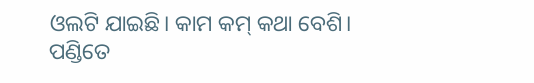ଓଲଟି ଯାଇଛି। କାମ କମ୍‌ କଥା ବେଶି। ପଣ୍ଡିତେ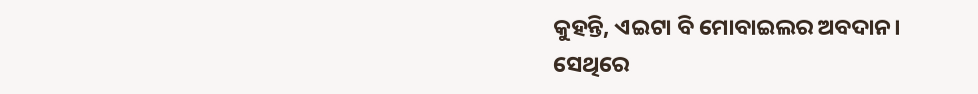କୁହନ୍ତି, ଏଇଟା ବି ମୋବାଇଲର ଅବଦାନ। ସେଥିରେ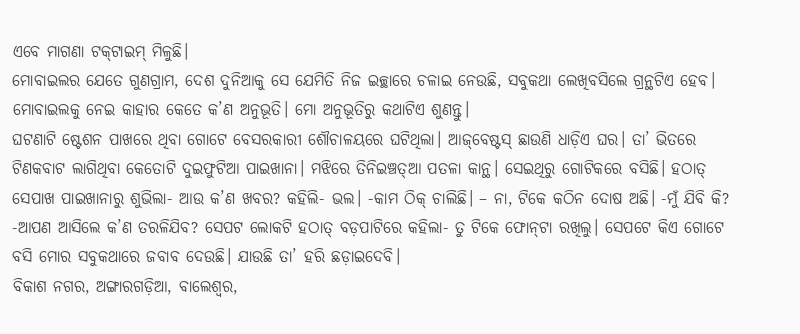ଏବେ ମାଗଣା ଟକ୍‌ଟାଇମ୍‌ ମିଳୁଛି।
ମୋବାଇଲର ଯେତେ ଗୁଣଗ୍ରାମ, ଦେଶ ଦୁନିଆକୁ ସେ ଯେମିତି ନିଜ ଇଚ୍ଛାରେ ଚଳାଇ ନେଉଛି, ସବୁକଥା ଲେଖିବସିଲେ ଗ୍ରନ୍ଥଟିଏ ହେବ। ମୋବାଇଲକୁ ନେଇ କାହାର କେତେ କ’ଣ ଅନୁଭୂତି। ମୋ ଅନୁଭୂତିରୁ କଥାଟିଏ ଶୁଣନ୍ତୁ।
ଘଟଣାଟି ଷ୍ଟେଶନ ପାଖରେ ଥିବା ଗୋଟେ ବେସରକାରୀ ଶୌଚାଳୟରେ ଘଟିଥିଲା। ଆଜ୍‌ବେଷ୍ଟସ୍‌ ଛାଉଣି ଧାଡ଼ିଏ ଘର। ତା’ ଭିତରେ ଟିଣକବାଟ ଲାଗିଥିବା କେତୋଟି ଦୁଇଫୁଟିଆ ପାଇଖାନା। ମଝିରେ ତିନିଇଞ୍ଚତ୍ଆ ପତଳା କାନ୍ଥ। ସେଇଥିରୁ ଗୋଟିକରେ ବସିଛି। ହଠାତ୍‌ ସେପାଖ ପାଇଖାନାରୁ ଶୁଭିଲା- ଆଉ କ’ଣ ଖବର? କହିଲି- ଭଲ। -କାମ ଠିକ୍‌ ଚାଲିଛି। – ନା, ଟିକେ କଠିନ ଦୋଷ ଅଛି। -ମୁଁ ଯିବି କି? -ଆପଣ ଆସିଲେ କ’ଣ ତରଳିଯିବ? ସେପଟ ଲୋକଟି ହଠାତ୍‌ ବଡ଼ପାଟିରେ କହିଲା- ତୁ ଟିକେ ଫୋନ୍‌ଟା ରଖିଲୁ। ସେପଟେ କିଏ ଗୋଟେ ବସି ମୋର ସବୁକଥାରେ ଜବାବ ଦେଉଛି। ଯାଉଛି ତା’ ହରି ଛଡ଼ାଇଦେବି।
ବିକାଶ ନଗର, ଅଙ୍ଗାରଗଡ଼ିଆ, ବାଲେଶ୍ୱର,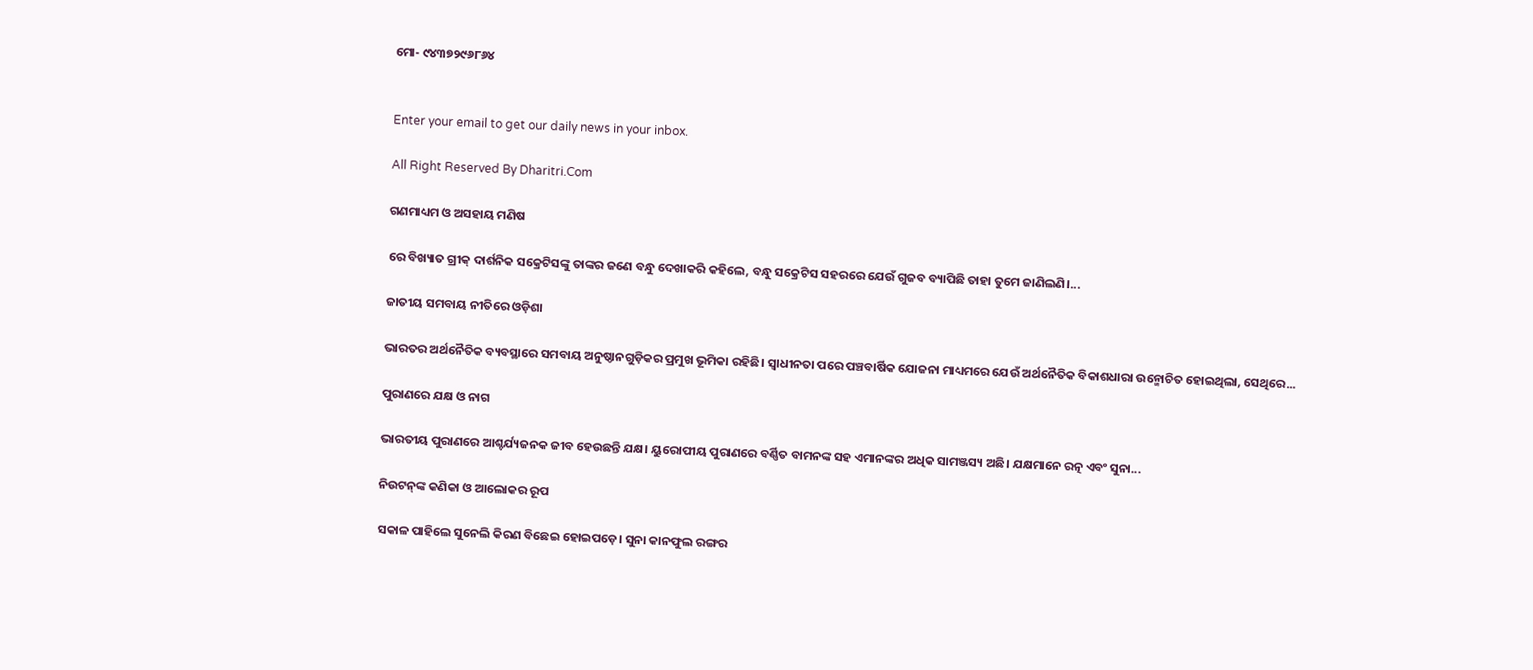ମୋ- ୯୪୩୭୨୯୬୮୬୪


Enter your email to get our daily news in your inbox.

All Right Reserved By Dharitri.Com

ଗଣମାଧ୍ୟମ ଓ ଅସହାୟ ମଣିଷ

ରେ ବିଖ୍ୟାତ ଗ୍ରୀକ୍‌ ଦାର୍ଶନିକ ସକ୍ରେଟିସଙ୍କୁ ତାଙ୍କର ଜଣେ ବନ୍ଧୁ ଦେଖାକରି କହିଲେ, ବନ୍ଧୁ ସକ୍ରେଟିସ ସହରରେ ଯେଉଁ ଗୁଜବ ବ୍ୟାପିଛି ତାହା ତୁମେ ଜାଣିଲଣି।...

ଜାତୀୟ ସମବାୟ ନୀତିରେ ଓଡ଼ିଶା

ଭାରତର ଅର୍ଥନୈତିକ ବ୍ୟବସ୍ଥାରେ ସମବାୟ ଅନୁଷ୍ଠାନଗୁଡ଼ିକର ପ୍ରମୁଖ ଭୂମିକା ରହିଛି। ସ୍ବାଧୀନତା ପରେ ପଞ୍ଚବାର୍ଷିକ ଯୋଜନା ମାଧ୍ୟମରେ ଯେଉଁ ଅର୍ଥନୈତିକ ବିକାଶଧାରା ଉନ୍ମୋଚିତ ହୋଇଥିଲା, ସେଥିରେ...

ପୁରାଣରେ ଯକ୍ଷ ଓ ନାଗ

ଭାରତୀୟ ପୁରାଣରେ ଆଶ୍ଚର୍ଯ୍ୟଜନକ ଜୀବ ହେଉଛନ୍ତି ଯକ୍ଷ। ୟୁରୋପୀୟ ପୁରାଣରେ ବର୍ଣ୍ଣିତ ବାମନଙ୍କ ସହ ଏମାନଙ୍କର ଅଧିକ ସାମଞ୍ଜସ୍ୟ ଅଛି। ଯକ୍ଷମାନେ ରତ୍ନ ଏବଂ ସୁନା...

ନିଉଟନ୍‌ଙ୍କ କଣିକା ଓ ଆଲୋକର ରୂପ

ସକାଳ ପାହିଲେ ସୁନେଲି କିରଣ ବିଛେଇ ହୋଇପଡ଼େ। ସୁନା କାନଫୁଲ ରଙ୍ଗର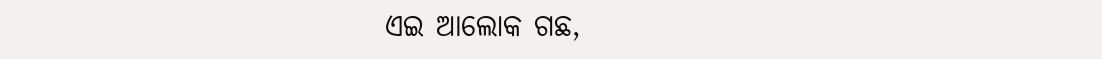ଏଇ ଆଲୋକ ଗଛ,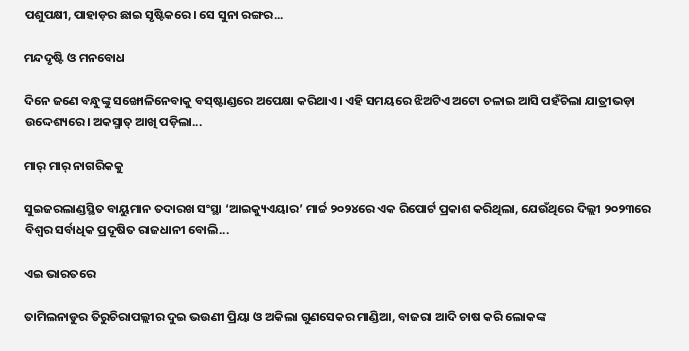ପଶୁପକ୍ଷୀ, ପାହାଡ଼ର ଛାଇ ସୃଷ୍ଟିକରେ। ସେ ସୁନା ରଙ୍ଗର...

ମନ୍ଦଦୃଷ୍ଟି ଓ ମନବୋଧ

ଦିନେ ଜଣେ ବନ୍ଧୁଙ୍କୁ ସଙ୍ଖୋଳିନେବାକୁ ବସ୍‌ଷ୍ଟାଣ୍ଡରେ ଅପେକ୍ଷା କରିଥାଏ। ଏହି ସମୟରେ ଝିଅଟିଏ ଅଟୋ ଚଳାଇ ଆସି ପହଁଚିଲା ଯାତ୍ରୀଭଡ଼ା ଉଦ୍ଦେଶ୍ୟରେ। ଅକସ୍ମାତ୍‌ ଆଖି ପଡ଼ିଲା...

ମାର୍‌ ମାର୍‌ ନାଗରିକକୁ

ସୁଇଜରଲାଣ୍ଡସ୍ଥିତ ବାୟୁମାନ ତଦାରଖ ସଂସ୍ଥା ‘ଆଇକ୍ୟୁଏୟାର’ ମାର୍ଚ୍ଚ ୨୦୨୪ରେ ଏକ ରିପୋର୍ଟ ପ୍ରକାଶ କରିଥିଲା, ଯେଉଁଥିରେ ଦିଲ୍ଲୀ ୨୦୨୩ରେ ବିଶ୍ୱର ସର୍ବାଧିକ ପ୍ରଦୂଷିତ ରାଜଧାନୀ ବୋଲି...

ଏଇ ଭାରତରେ

ତାମିଲନାଡୁର ତିରୁଚିରାପଲ୍ଲୀର ଦୁଇ ଭଉଣୀ ପ୍ରିୟା ଓ ଅକିଲା ଗୁଣସେକର ମାଣ୍ଡିଆ, ବାଜରା ଆଦି ଚାଷ କରି ଲୋକଙ୍କ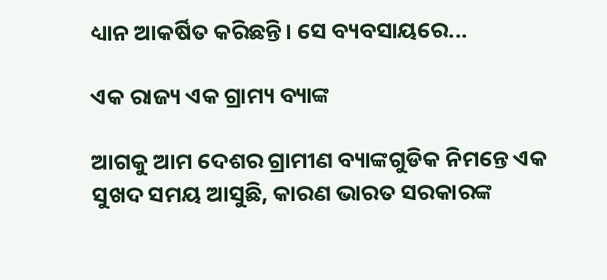ଧ୍ୟାନ ଆକର୍ଷିତ କରିଛନ୍ତି। ସେ ବ୍ୟବସାୟରେ...

ଏକ ରାଜ୍ୟ ଏକ ଗ୍ରାମ୍ୟ ବ୍ୟାଙ୍କ

ଆଗକୁ ଆମ ଦେଶର ଗ୍ରାମୀଣ ବ୍ୟାଙ୍କଗୁଡିକ ନିମନ୍ତେ ଏକ ସୁଖଦ ସମୟ ଆସୁଛି, କାରଣ ଭାରତ ସରକାରଙ୍କ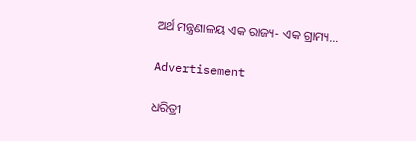ଅର୍ଥ ମନ୍ତ୍ରଣାଳୟ ଏକ ରାଜ୍ୟ- ଏକ ଗ୍ରାମ୍ୟ...

Advertisement

ଧରିତ୍ରୀ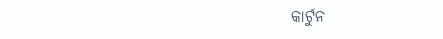କାର୍ଟୁନ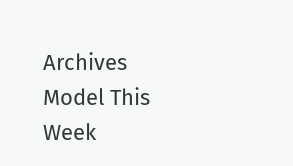Archives
Model This Week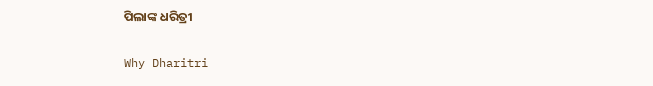ପିଲାଙ୍କ ଧରିତ୍ରୀ

Why Dharitri